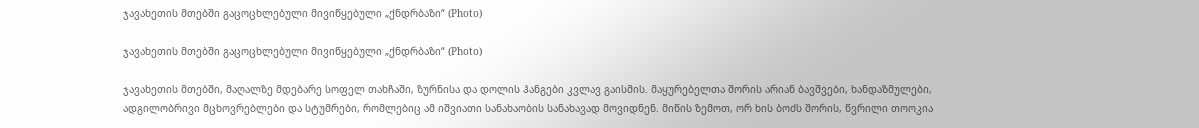ჯავახეთის მთებში გაცოცხლებული მივიწყებული „ქნდრბაზი“ (Photo)

ჯავახეთის მთებში გაცოცხლებული მივიწყებული „ქნდრბაზი“ (Photo)

ჯავახეთის მთებში, მაღალზე მდებარე სოფელ თახჩაში, ზურნისა და დოლის ჰანგები კვლავ გაისმის. მაყურებელთა შორის არიან ბავშვები, ხანდაზმულები, ადგილობრივი მცხოვრებლები და სტუმრები, რომლებიც ამ იშვიათი სანახაობის სანახავად მოვიდნენ. მიწის ზემოთ, ორ ხის ბოძს შორის, წვრილი თოოკია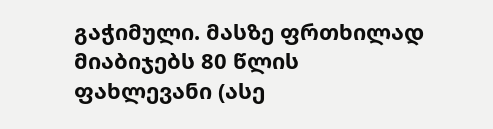გაჭიმული. მასზე ფრთხილად მიაბიჯებს 80 წლის ფახლევანი (ასე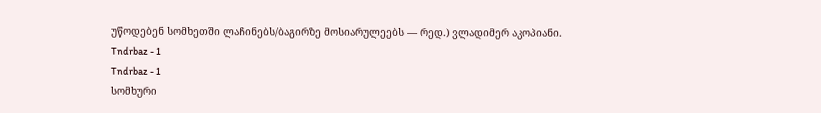უწოდებენ სომხეთში ლაჩინებს/ბაგირზე მოსიარულეებს — რედ.) ვლადიმერ აკოპიანი.
Tndrbaz - 1
Tndrbaz - 1
სომხური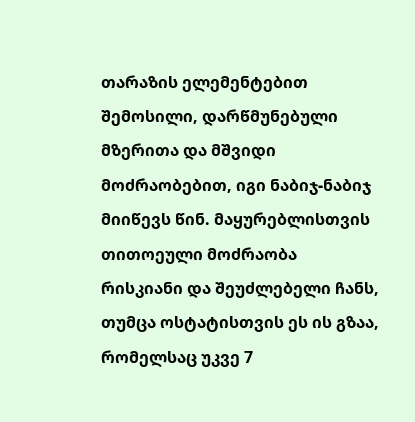თარაზის ელემენტებით შემოსილი, დარწმუნებული მზერითა და მშვიდი მოძრაობებით, იგი ნაბიჯ-ნაბიჯ მიიწევს წინ. მაყურებლისთვის თითოეული მოძრაობა რისკიანი და შეუძლებელი ჩანს, თუმცა ოსტატისთვის ეს ის გზაა, რომელსაც უკვე 7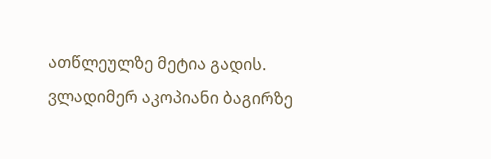ათწლეულზე მეტია გადის. ვლადიმერ აკოპიანი ბაგირზე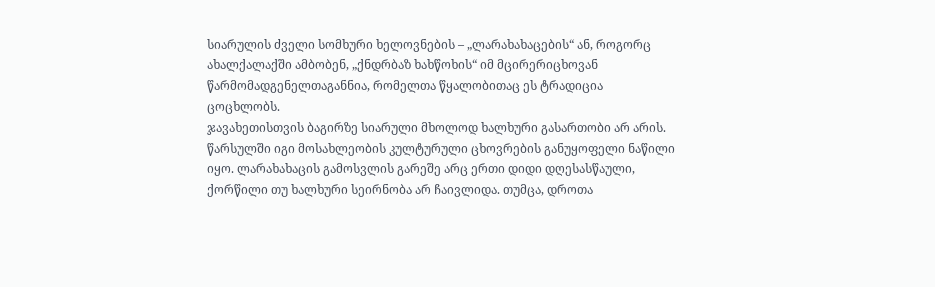სიარულის ძველი სომხური ხელოვნების – „ლარახახაცების“ ან, როგორც ახალქალაქში ამბობენ, „ქნდრბაზ ხახწოხის“ იმ მცირერიცხოვან წარმომადგენელთაგანნია, რომელთა წყალობითაც ეს ტრადიცია ცოცხლობს.
ჯავახეთისთვის ბაგირზე სიარული მხოლოდ ხალხური გასართობი არ არის. წარსულში იგი მოსახლეობის კულტურული ცხოვრების განუყოფელი ნაწილი იყო. ლარახახაცის გამოსვლის გარეშე არც ერთი დიდი დღესასწაული, ქორწილი თუ ხალხური სეირნობა არ ჩაივლიდა. თუმცა, დროთა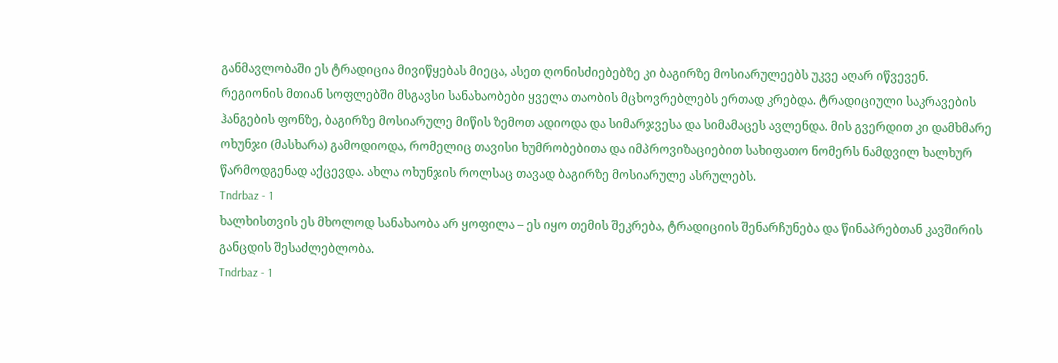განმავლობაში ეს ტრადიცია მივიწყებას მიეცა, ასეთ ღონისძიებებზე კი ბაგირზე მოსიარულეებს უკვე აღარ იწვევენ.
რეგიონის მთიან სოფლებში მსგავსი სანახაობები ყველა თაობის მცხოვრებლებს ერთად კრებდა. ტრადიციული საკრავების ჰანგების ფონზე, ბაგირზე მოსიარულე მიწის ზემოთ ადიოდა და სიმარჯვესა და სიმამაცეს ავლენდა. მის გვერდით კი დამხმარე ოხუნჯი (მასხარა) გამოდიოდა, რომელიც თავისი ხუმრობებითა და იმპროვიზაციებით სახიფათო ნომერს ნამდვილ ხალხურ წარმოდგენად აქცევდა. ახლა ოხუნჯის როლსაც თავად ბაგირზე მოსიარულე ასრულებს.
Tndrbaz - 1
ხალხისთვის ეს მხოლოდ სანახაობა არ ყოფილა – ეს იყო თემის შეკრება, ტრადიციის შენარჩუნება და წინაპრებთან კავშირის განცდის შესაძლებლობა.
Tndrbaz - 1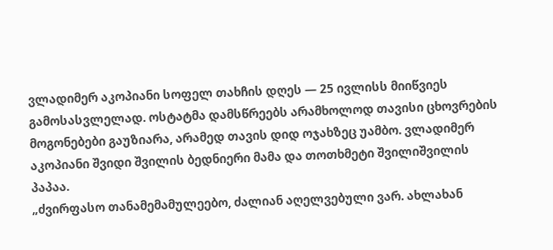ვლადიმერ აკოპიანი სოფელ თახჩის დღეს — 25 ივლისს მიიწვიეს გამოსასვლელად. ოსტატმა დამსწრეებს არამხოლოდ თავისი ცხოვრების მოგონებები გაუზიარა, არამედ თავის დიდ ოჯახზეც უამბო. ვლადიმერ აკოპიანი შვიდი შვილის ბედნიერი მამა და თოთხმეტი შვილიშვილის პაპაა.
„ძვირფასო თანამემამულეებო, ძალიან აღელვებული ვარ. ახლახან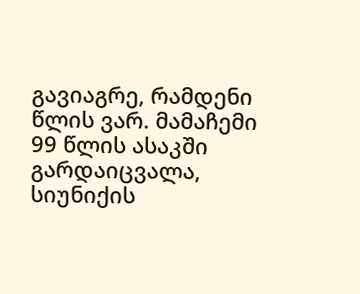გავიაგრე, რამდენი წლის ვარ. მამაჩემი 99 წლის ასაკში გარდაიცვალა, სიუნიქის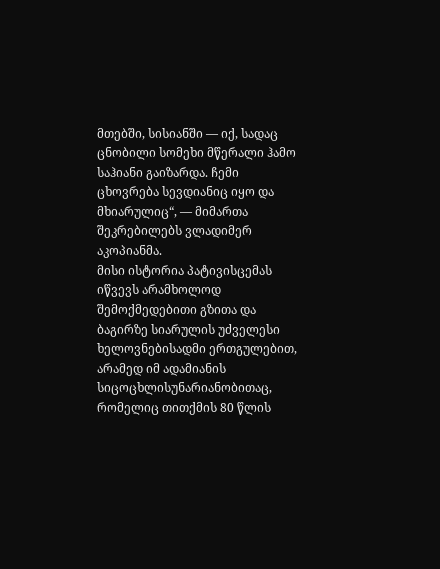მთებში, სისიანში — იქ, სადაც ცნობილი სომეხი მწერალი ჰამო საჰიანი გაიზარდა. ჩემი ცხოვრება სევდიანიც იყო და მხიარულიც“, — მიმართა შეკრებილებს ვლადიმერ აკოპიანმა.
მისი ისტორია პატივისცემას იწვევს არამხოლოდ შემოქმედებითი გზითა და ბაგირზე სიარულის უძველესი ხელოვნებისადმი ერთგულებით, არამედ იმ ადამიანის სიცოცხლისუნარიანობითაც, რომელიც თითქმის 80 წლის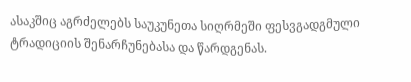ასაკშიც აგრძელებს საუკუნეთა სიღრმეში ფესვგადგმული ტრადიციის შენარჩუნებასა და წარდგენას.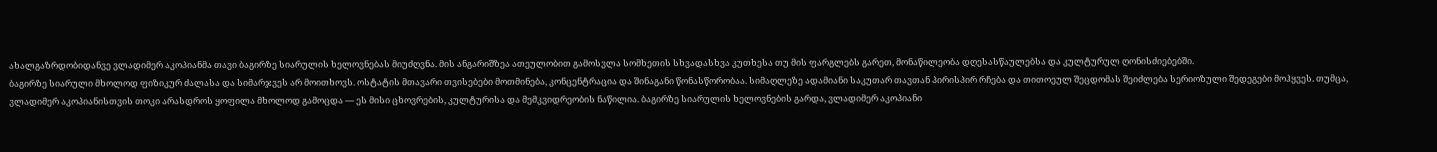ახალგაზრდობიდანვე ვლადიმერ აკოპიანმა თავი ბაგირზე სიარულის ხელოვნებას მიუძღვნა. მის ანგარიშზეა ათეულობით გამოსვლა სომხეთის სხვადასხვა კუთხესა თუ მის ფარგლებს გარეთ, მონაწილეობა დღესასწაულებსა და კულტურულ ღონისძიებებში.
ბაგირზე სიარული მხოლოდ ფიზიკურ ძალასა და სიმარჯვეს არ მოითხოვს. ოსტატის მთავარი თვისებები მოთმინება, კონცენტრაცია და შინაგანი წონასწორობაა. სიმაღლეზე ადამიანი საკუთარ თავთან პირისპირ რჩება და თითოეულ შეცდომას შეიძლება სერიოზული შედეგები მოჰყვეს. თუმცა, ვლადიმერ აკოპიანისთვის თოკი არასდროს ყოფილა მხოლოდ გამოცდა — ეს მისი ცხოვრების, კულტურისა და მემკვიდრეობის ნაწილია. ბაგირზე სიარულის ხელოვნების გარდა, ვლადიმერ აკოპიანი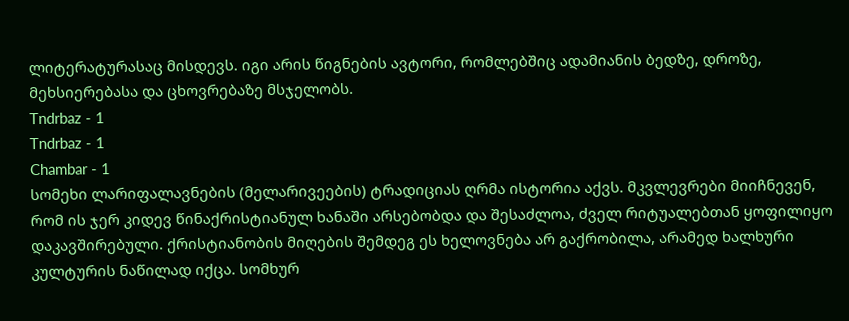ლიტერატურასაც მისდევს. იგი არის წიგნების ავტორი, რომლებშიც ადამიანის ბედზე, დროზე, მეხსიერებასა და ცხოვრებაზე მსჯელობს.
Tndrbaz - 1
Tndrbaz - 1
Chambar - 1
სომეხი ლარიფალავნების (მელარივეების) ტრადიციას ღრმა ისტორია აქვს. მკვლევრები მიიჩნევენ, რომ ის ჯერ კიდევ წინაქრისტიანულ ხანაში არსებობდა და შესაძლოა, ძველ რიტუალებთან ყოფილიყო დაკავშირებული. ქრისტიანობის მიღების შემდეგ ეს ხელოვნება არ გაქრობილა, არამედ ხალხური კულტურის ნაწილად იქცა. სომხურ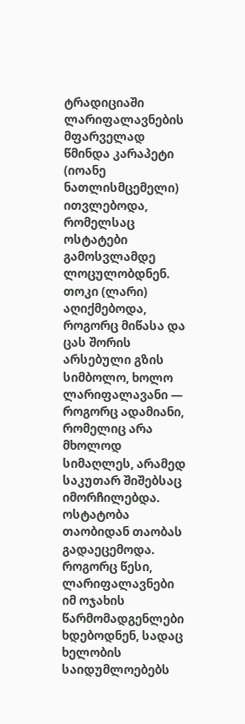ტრადიციაში ლარიფალავნების მფარველად წმინდა კარაპეტი (იოანე ნათლისმცემელი) ითვლებოდა, რომელსაც ოსტატები გამოსვლამდე ლოცულობდნენ. თოკი (ლარი) აღიქმებოდა, როგორც მიწასა და ცას შორის არსებული გზის სიმბოლო, ხოლო ლარიფალავანი — როგორც ადამიანი, რომელიც არა მხოლოდ სიმაღლეს, არამედ საკუთარ შიშებსაც იმორჩილებდა. ოსტატობა თაობიდან თაობას გადაეცემოდა. როგორც წესი, ლარიფალავნები იმ ოჯახის წარმომადგენლები ხდებოდნენ, სადაც ხელობის საიდუმლოებებს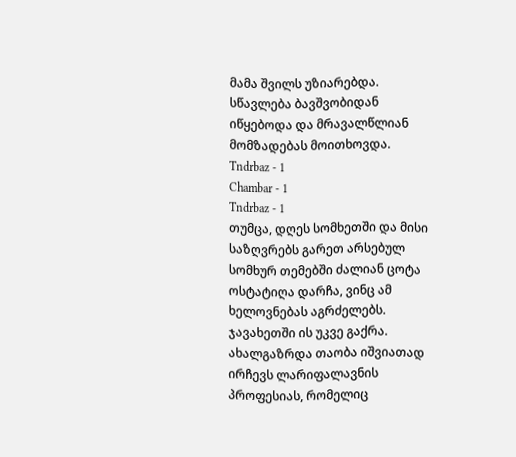მამა შვილს უზიარებდა. სწავლება ბავშვობიდან იწყებოდა და მრავალწლიან მომზადებას მოითხოვდა.
Tndrbaz - 1
Chambar - 1
Tndrbaz - 1
თუმცა, დღეს სომხეთში და მისი საზღვრებს გარეთ არსებულ სომხურ თემებში ძალიან ცოტა ოსტატიღა დარჩა, ვინც ამ ხელოვნებას აგრძელებს. ჯავახეთში ის უკვე გაქრა. ახალგაზრდა თაობა იშვიათად ირჩევს ლარიფალავნის პროფესიას, რომელიც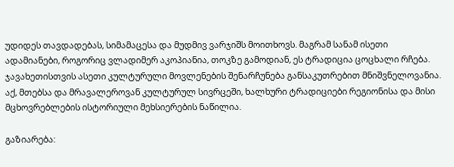უდიდეს თავდადებას, სიმამაცესა და მუდმივ ვარჯიშს მოითხოვს. მაგრამ სანამ ისეთი ადამიანები, როგორიც ვლადიმერ აკოპიანია, თოკზე გამოდიან, ეს ტრადიცია ცოცხალი რჩება. ჯავახეთისთვის ასეთი კულტურული მოვლენების შენარჩუნება განსაკუთრებით მნიშვნელოვანია. აქ, მთებსა და მრავალეროვან კულტურულ სივრცეში, ხალხური ტრადიციები რეგიონისა და მისი მცხოვრებლების ისტორიული მეხსიერების ნაწილია.

გაზიარება: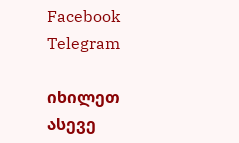Facebook Telegram

იხილეთ ასევე